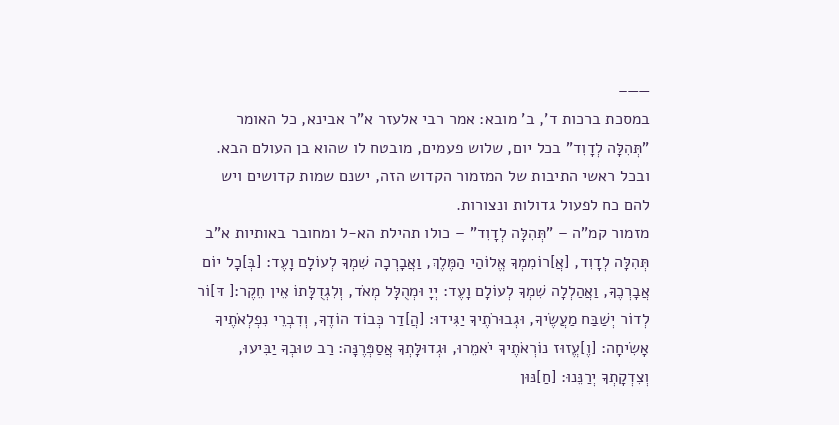——–
במסכת ברכות ד', ב' מובא: אמר רבי אלעזר א"ר אבינא, כל האומר "תְּהִלָּה לְדָוִד" בכל יום, שלוש פעמים, מובטח לו שהוא בן העולם הבא. ובכל ראשי התיבות של המזמור הקדוש הזה, ישנם שמות קדושים ויש להם כח לפעול גדולות ונצורות.
מזמור קמ"ה – "תְּהִלָּה לְדָוִד" – כולו תהילת הא-ל ומחובר באותיות א"ב
תְּהִלָּה לְדָוִד, [אֲ]רוֹמִמְךָ אֱלוֹהַי הַמֶּלֶךְ, וַאֲבָרְכָה שִׁמְךָ לְעוֹלָם וָעֶד: [בְּ]כָל יוֹם אֲבָרְכֶךָּ, וַאֲהַלְלָה שִׁמְךָ לְעוֹלָם וָעֶד: יְיָ וּמְהֻלָּל מְאֹד, וְלִגְדֻלָּתוֹ אֵין חֵקֶר:[ דּ]וֹר לְדוֹר יְשַׁבַּח מַעֲשֶׂיךָ, וּגְבוּרֹתֶיךָ יַגִּידוּ: [הֲ]דַר כְּבוֹד הוֹדֶךָ, וְדִבְרֵי נִפְלְאֹתֶיךָ אָשִׂיחָה: [וֶ]עֱזוּז נוֹרְאֹתֶיךָ יֹאמֵרוּ, וּגְדוּלָּתְךָ אֲסַפְּרֶנָּה: רַב טוּבְךָ יַבִּיעוּ, וְצִדְקָתְךָ יְרַנֵּנוּ: [חַ]נּוּן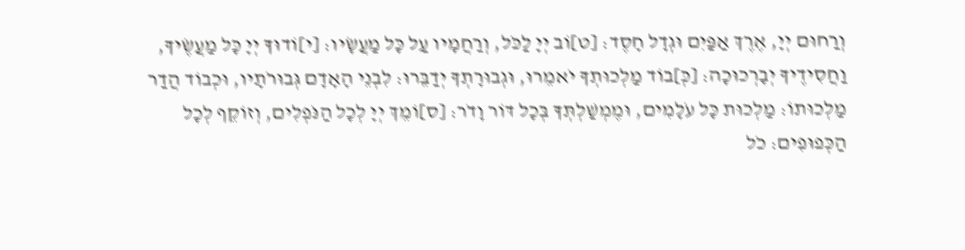וְרַחוּם יְיָ, אֶרֶךְ אַפַּיִם וּגְדָל חָסֶד: [ט]וֹב יְיָ לַכֹּל, וְרַחֲמָיו עַל כָּל מַעֲשָׂיו: [י]וֹדוּךָ יְיָ כָּל מַעֲשֶׂיךָ, וַחֲסִידֶיךָ יְבָרְכוּכָה: [כְּ]בוֹד מַלְכוּתְךָ יֹאמֵרוּ, וּגְבוּרָתְךָ יְדַבֵּרוּ: לִבְנֵי הָאָדָם גְּבוּרֹתָיו, וּכְבוֹד הֲדַר מַלְכוּתוֹ: מַלְכוּת כָּל עֹלָמִים, וּמֶמְשַׁלְתְּךָ בְּכָל דּוֹר וָדֹר: [ס]וֹמֵךְ יְיָ לְכָל הַנֹּפְלִים, וְזוֹקֵף לְכָל הַכְּפוּפִים: כֹל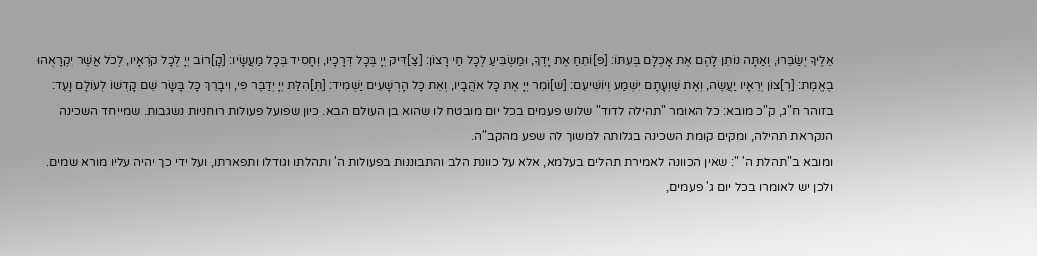אֵלֶיךָ יְשַׂבֵּרוּ, וְאַתָּה נוֹתֵן לָהֶם אֶת אָכְלָם בְּעִתּוֹ: [פּ]וֹתֵחַ אֶת יָדֶךָ, וּמַשְׂבִּיעַ לְכָל חַי רָצוֹן: [צַ]דִּיק יְיָ בְּכָל דְּרָכָיו, וְחָסִיד בְּכָל מַעֲשָׂיו: [קָ]רוֹב יְיָ לְכָל קֹרְאָיו, לְכֹל אֲשֶׁר יִקְרָאֻהוּ בֶאֱמֶת: [רְ]צוֹן יְרֵאָיו יַעֲשֶׂה, וְאֶת שַׁוְעָתָם יִשְׁמַע וְיוֹשִׁיעֵם: [שׁ]וֹמֵר יְיָ אֶת כָּל אֹהֲבָיו, וְאֵת כָּל הָרְשָׁעִים יַשְׁמִיד: [תְּ]הִלַּת יְיָ יְדַבֶּר פִּי, וִיבָרֵךְ כָּל בָּשָׂר שֵׁם קָדְשׁוֹ לְעוֹלָם וָעֶד:
בזוהר ח"ג, ק"כ מובא: כל האומר "תהילה לדוד" שלוש פעמים בכל יום מובטח לו שהוא בן העולם הבא. כיון שפועל פעולות רוחניות נשגבות. שמייחד השכינה הנקראת תהילה, ומקים קומת השכינה בגלותה למשוך לה שפע מהקב"ה.
ומובא ב"תהלת ה' ": שאין הכוונה לאמירת תהלים בעלמא, אלא על כוונת הלב והתבוננות בפעולות ה' ותהלתו וגודלו ותפארתו, ועל ידי כך יהיה עליו מורא שמים. ולכן יש לאומרו בכל יום ג' פעמים,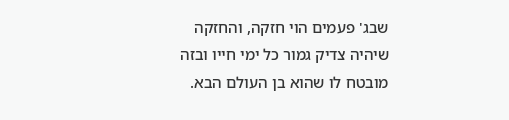שבג' פעמים הוי חזקה, והחזקה שיהיה צדיק גמור כל ימי חייו ובזה מובטח לו שהוא בן העולם הבא.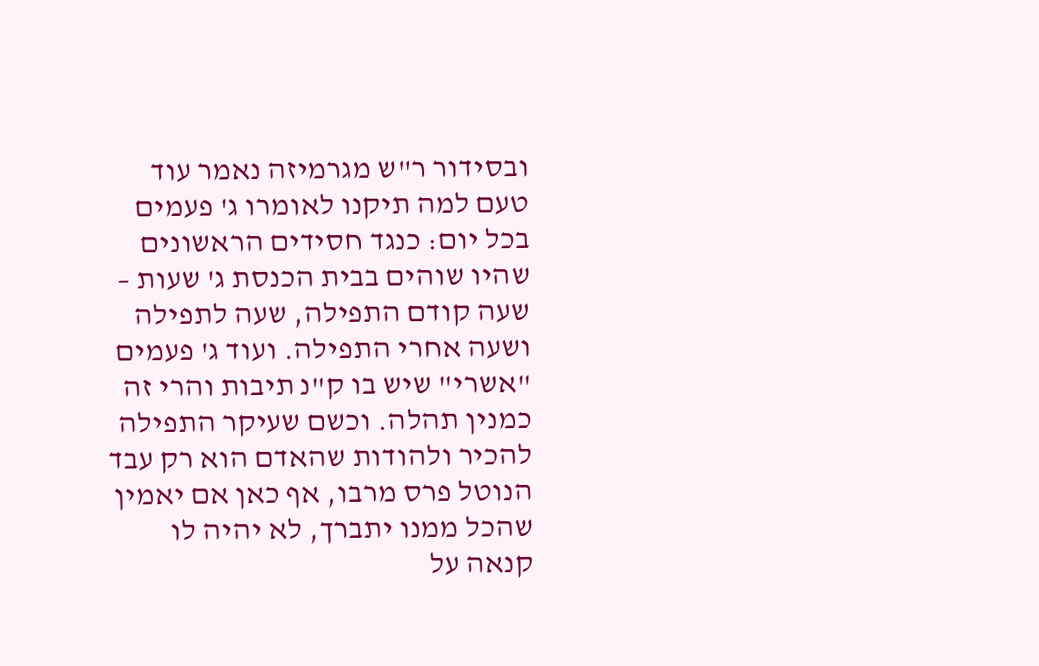ובסידור ר"ש מגרמיזה נאמר עוד טעם למה תיקנו לאומרו ג' פעמים בכל יום: כנגד חסידים הראשונים שהיו שוהים בבית הכנסת ג' שעות – שעה קודם התפילה, שעה לתפילה ושעה אחרי התפילה. ועוד ג' פעמים "אשרי" שיש בו ק"נ תיבות והרי זה כמנין תהלה. וכשם שעיקר התפילה להכיר ולהודות שהאדם הוא רק עבד הנוטל פרס מרבו, אף כאן אם יאמין שהכל ממנו יתברך, לא יהיה לו קנאה על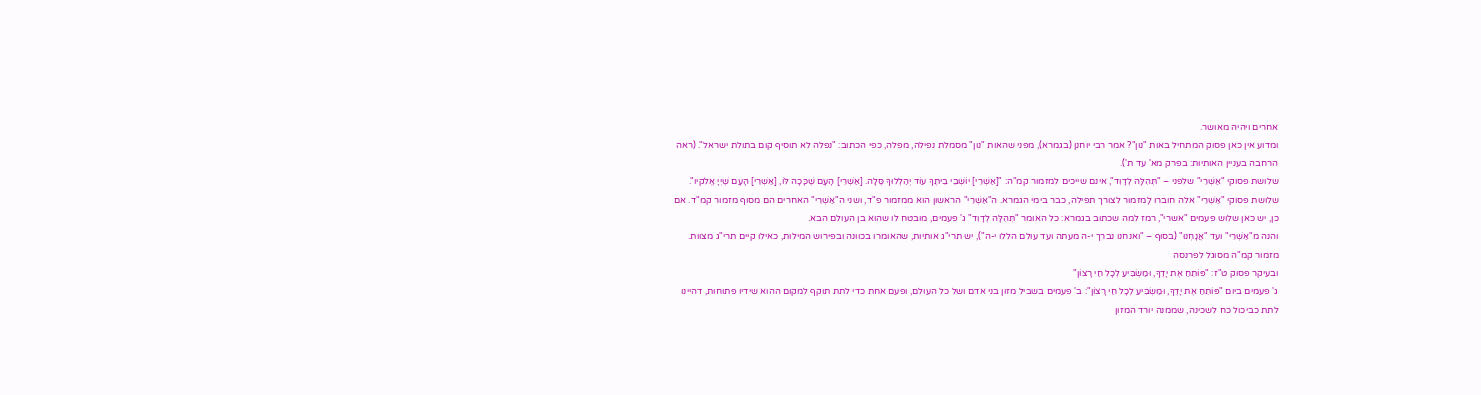אחרים ויהיה מאושר.
ומדוע אין כאן פסוק המתחיל באות "נון"? אמר רבי יוחנן (בגמרא), מפני שהאות "נון" מסמלת נפילה, מפלה, כפי הכתוב: "נפלה לא תוסיף קום בתולת ישראל". (ראה הרחבה בעניין האותיות: בפרק מא' עד ת').
שלושת פסוקי "אַשְׁרֵי" שלפני – "תְּהִלָּה לְדָוִד", אינם שייכים למזמור קמ"ה: "[אַשְׁרֵי] יוֹשְׁבֵי בֵיתֶךָ עוֹד יְהַלְלוּךָ סֶּלָה. [אַשְׁרֵי] הָעָם שֶׁכָּכָה לּוֹ, [אַשְׁרֵי] הָעָם שֶׁיְיָ אֱלֹקיו".
שלושת פסוקי "אַשְׁרֵי" אלה חוברו לָמזמור לצורך תפילה, כבר בימי הגמרא. ה"אַשְׁרֵי" הראשון הוא ממזמור פ"ד, ושני ה"אַשְׁרֵי" האחרים הם מסוף מזמור קמ"ד. אם כן, יש כאן שלוש פעמים "אשרי", רמז למה שכתוב בגמרא: כל האומר "תְּהִלָּה לְדָוִד" ג' פעמים, מובטח לו שהוא בן העולם הבא.
והנה מ"אַשְׁרֵי" ועד "אֲנָחְנוּ" (בסוף – "ואנחנו נברך י-ה מעתה ועד עולם הללו י-ה"), יש תרי"ג אותיות, שהאומרו בכוונה ובפירוש המילות, כאילו קיים תרי"ג מצוות.
מזמור קמ"ה מסוגל לפרנסה
ובעיקר פסוק ט"ז: "פּוֹתֵחַ אֶת יָדֶךָ, וּמַשְׂבִּיעַ לְכָל חַי רָצוֹן"
ג' פעמים ביום "פּוֹתֵחַ אֶת יָדֶךָ, וּמַשְׂבִּיעַ לְכָל חַי רָצוֹן": ב' פעמים בשביל מזון בני אדם ושל כל העולם, ופעם אחת כדי לתת תוקף למקום ההוא שידיו פתוחות, דהיינו לתת כביכול כח לשכינה, שממנה יורד המזון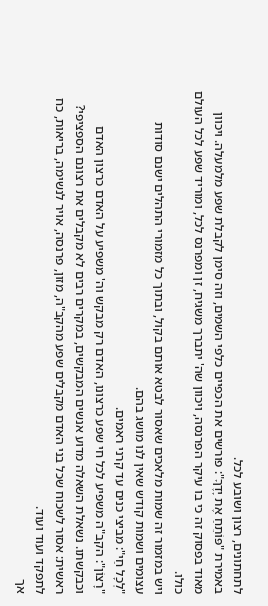לתחתונים, רצון ושובע לכל.
באמירת "פּוֹתֵחַ אֶת יָדֶךָ": פורשים את הכפיים כלפי השמים, וזה סימן לקבלת שפע מלמעלה. ויכוון מאוד בפסוק זה כי בו עיקר הפרנסה, ויכוון שה' יתברך משגיח, זן ומפרנס לכל, ומוריד שפע לכל העולם כולו.
ויש במזמור זה שמות מלאכים שאסור לבטא אותם בקול, ובתוך כל מזמורי התהלים ישנם סודות עצומים ושמות קודש שאין לנו מושג בהם.
"לְכָל חַי": מביצי כנים עד קרני ראמים.
"רָצוֹן": הקב"ה משפיע לכל חי שפע כרצונו, האדם רק מבקש וה' משפיע על האדם כרצון האדם וכבקשתו. נשאלת השאלה מדוע אנשים המבקשים, במקרים רבים לא מקבלים את רצונם הספציפי? ראשית: אסור לשכוח שכל בני האדם מקבלים שפע מהקב"ה, מזון, פרנסה, אויר לנשימה, בריאות, כח לתפקד ועוד ועוד.
אך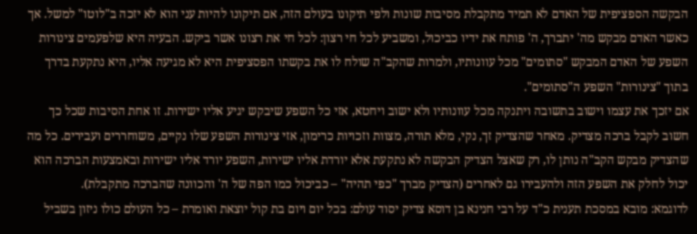הבקשה הספציפית של האדם לא תמיד מתקבלת מסיבות שונות ולפי תיקונו בעולם הזה, אם תיקונו להיות עני הוא לא יזכה ב"לוטו" למשל. אך כאשר האדם מבקש מה' יתברך, ה' פותח את ידיו כביכול, ומשביע לכל חי רצון: לכל חי את רצונו אשר ביקש. הבעיה היא שלפעמים צינורות השפע של האדם המבקש "סתומים" מכל עוונותיו, ולמרות שהקב"ה שולח לו את בקשתו הפסציפית היא לא מגיעה אליו, היא נתקעת בדרך בתוך "צינורות" השפע ה"סתומים".
אם יזכך את עצמו וישוב בתשובה ויתנקה מכל עוונותיו ולא ישוב ויחטא, אזי כל השפע שיבקש יגיע אליו ישירות. זו אחת הסיבות שכל כך חשוב לקבל ברכה מצדיק. מאחר שהצדיק זך, נקי, מלא תורה, מצוות וזכויות כרימון, אזי צינורות השפע שלו נקיים, משוחררים ועבירים. כל מה שהצדיק מבקש הקב"ה נותן לו, רק שאצל הצדיק הבקשה לא נתקעת אלא יורדת אליו ישירות, השפע יורד אליו ישירות ובאמצעות הברכה הוא יכול לחלק את השפע הזה ולהעבירו גם לאחרים (הצדיק מברך "כפי תהיה" – כביכול כמו הפה של ה' והכוונה שהברכה מתקבלת).
לדוגמא: מובא במסכת תענית כ"ד על רבי חנינא בן דוסא צדיק יסוד עולם: בכל יום ויום בת קול יוצאת ואומרת – כל העולם כולו ניזון בשביל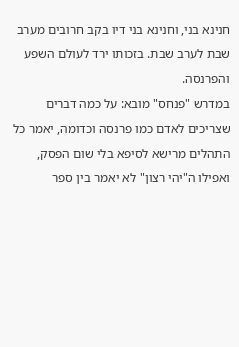חנינא בני, וחנינא בני דיו בקב חרובים מערב שבת לערב שבת. בזכותו ירד לעולם השפע והפרנסה.
במדרש "פנחס" מובא: על כמה דברים שצריכים לאדם כמו פרנסה וכדומה, יאמר כל התהלים מרישא לסיפא בלי שום הפסק, ואפילו ה"יהי רצון" לא יאמר בין ספר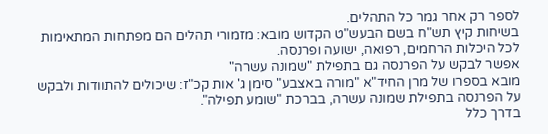לספר רק אחר גמר כל התהלים.
בשיחות קיץ תש"ח בשם הבעש"ט הקדוש מובא: מזמורי תהלים הם מפתחות המתאימות לכל היכלות הרחמים, רפואה, ישועה ופרנסה.
אפשר לבקש על הפרנסה גם בתפילת "שמונה עשרה"
מובא בספרו של מרן החיד"א "מורה באצבע" סימן ג' אות קכ"ז: שיכולים להתוודות ולבקש על הפרנסה בתפילת שמונה עשרה, בברכת "שומע תפילה".
בדרך כלל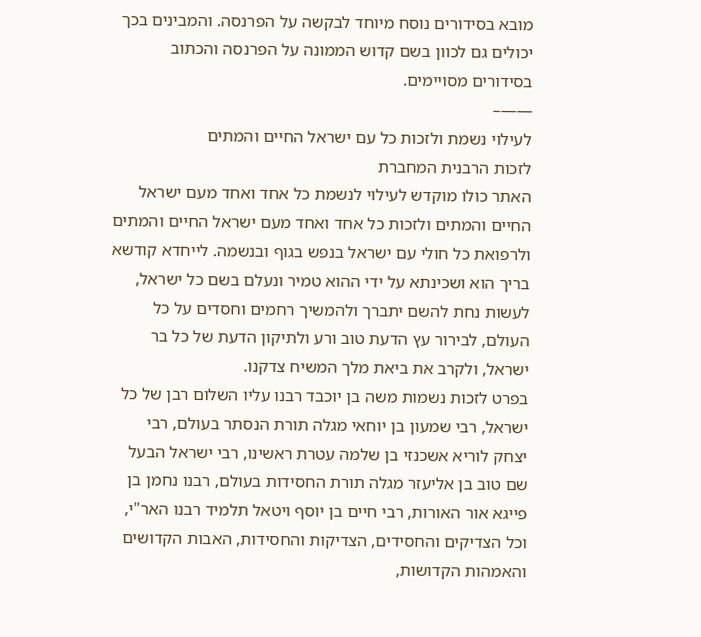מובא בסידורים נוסח מיוחד לבקשה על הפרנסה. והמבינים בכך יכולים גם לכוון בשם קדוש הממונה על הפרנסה והכתוב בסידורים מסויימים.
——–
לעילוי נשמת ולזכות כל עם ישראל החיים והמתים
לזכות הרבנית המחברת
האתר כולו מוקדש לעילוי לנשמת כל אחד ואחד מעם ישראל החיים והמתים ולזכות כל אחד ואחד מעם ישראל החיים והמתים ולרפואת כל חולי עם ישראל בנפש בגוף ובנשמה. לייחדא קודשא בריך הוא ושכינתא על ידי ההוא טמיר ונעלם בשם כל ישראל, לעשות נחת להשם יתברך ולהמשיך רחמים וחסדים על כל העולם, לבירור עץ הדעת טוב ורע ולתיקון הדעת של כל בר ישראל, ולקרב את ביאת מלך המשיח צדקנו.
בפרט לזכות נשמות משה בן יוכבד רבנו עליו השלום רבן של כל ישראל, רבי שמעון בן יוחאי מגלה תורת הנסתר בעולם, רבי יצחק לוריא אשכנזי בן שלמה עטרת ראשינו, רבי ישראל הבעל שם טוב בן אליעזר מגלה תורת החסידות בעולם, רבנו נחמן בן פייגא אור האורות, רבי חיים בן יוסף ויטאל תלמיד רבנו האר"י, וכל הצדיקים והחסידים, הצדיקות והחסידות, האבות הקדושים והאמהות הקדושות,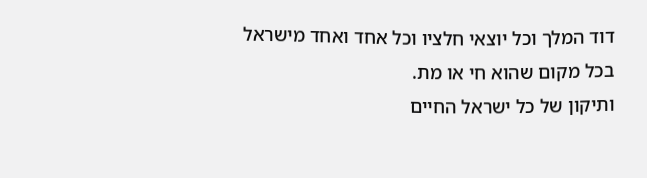דוד המלך וכל יוצאי חלציו וכל אחד ואחד מישראל בכל מקום שהוא חי או מת.
ותיקון של כל ישראל החיים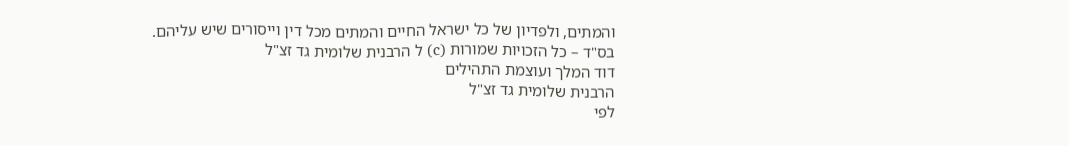והמתים, ולפדיון של כל ישראל החיים והמתים מכל דין וייסורים שיש עליהם.
בס"ד – כל הזכויות שמורות (c) ל הרבנית שלומית גד זצ"ל
דוד המלך ועוצמת התהילים
הרבנית שלומית גד זצ"ל
לפי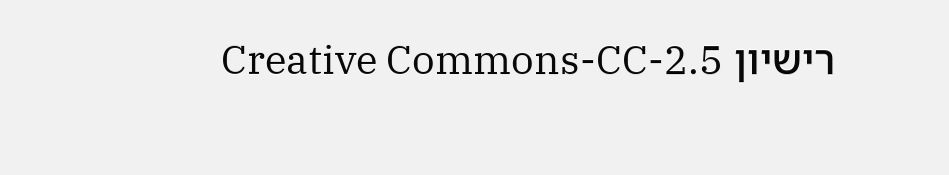רישיון Creative Commons-CC-2.5